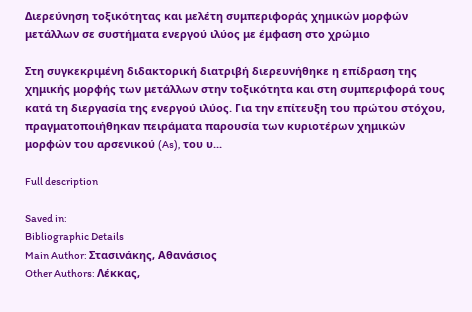Διερεύνηση τοξικότητας και μελέτη συμπεριφοράς χημικών μορφών μετάλλων σε συστήματα ενεργού ιλύος με έμφαση στο χρώμιο

Στη συγκεκριμένη διδακτορική διατριβή διερευνήθηκε η επίδραση της χημικής μορφής των μετάλλων στην τοξικότητα και στη συμπεριφορά τους κατά τη διεργασία της ενεργού ιλύος. Για την επίτευξη του πρώτου στόχου, πραγματοποιήθηκαν πειράματα παρουσία των κυριοτέρων χημικών μορφών του αρσενικού (As), του υ...

Full description

Saved in:
Bibliographic Details
Main Author: Στασινάκης, Αθανάσιος
Other Authors: Λέκκας,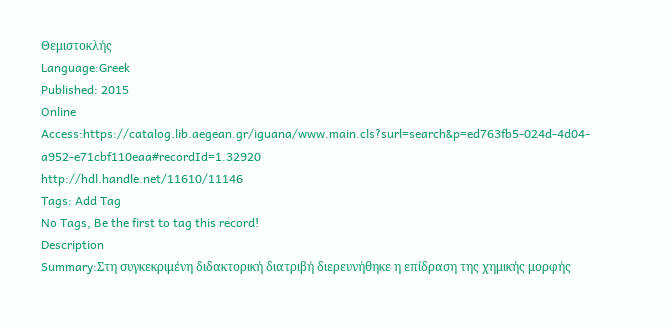Θεμιστοκλής
Language:Greek
Published: 2015
Online Access:https://catalog.lib.aegean.gr/iguana/www.main.cls?surl=search&p=ed763fb5-024d-4d04-a952-e71cbf110eaa#recordId=1.32920
http://hdl.handle.net/11610/11146
Tags: Add Tag
No Tags, Be the first to tag this record!
Description
Summary:Στη συγκεκριμένη διδακτορική διατριβή διερευνήθηκε η επίδραση της χημικής μορφής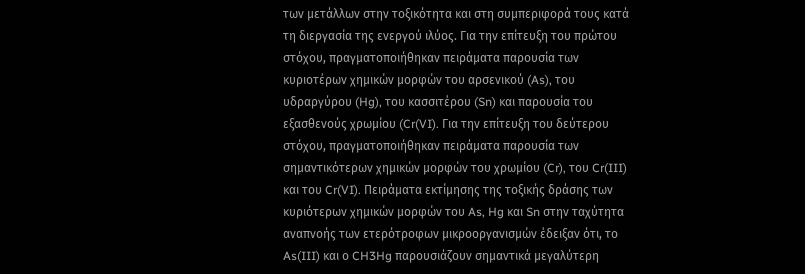των μετάλλων στην τοξικότητα και στη συμπεριφορά τους κατά τη διεργασία της ενεργού ιλύος. Για την επίτευξη του πρώτου στόχου, πραγματοποιήθηκαν πειράματα παρουσία των κυριοτέρων χημικών μορφών του αρσενικού (As), του υδραργύρου (Hg), του κασσιτέρου (Sn) και παρουσία του εξασθενούς χρωμίου (Cr(VI). Για την επίτευξη του δεύτερου στόχου, πραγματοποιήθηκαν πειράματα παρουσία των σημαντικότερων χημικών μορφών του χρωμίου (Cr), του Cr(III) και του Cr(VI). Πειράματα εκτίμησης της τοξικής δράσης των κυριότερων χημικών μορφών του As, Hg και Sn στην ταχύτητα αναπνοής των ετερότροφων μικροοργανισμών έδειξαν ότι, το As(III) και ο CH3Hg παρουσιάζουν σημαντικά μεγαλύτερη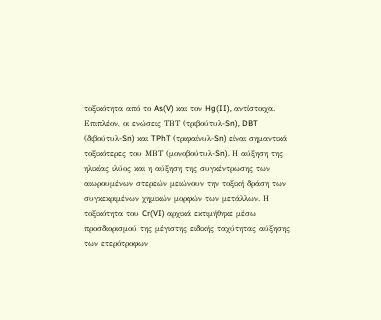τοξικότητα από το As(V) και τον Hg(II), αντίστοιχα. Επιπλέον, οι ενώσεις ΤΒΤ (τριβούτυλ-Sn), DBT (διβούτυλ-Sn) και TPhT (τριφαίνυλ-Sn) είναι σημαντικά τοξικότερες του ΜΒΤ (μονοβούτυλ-Sn). Η αύξηση της ηλικίας ιλύος και η αύξηση της συγκέντρωσης των αιωρουμένων στερεών μειώνουν την τοξική δράση των συγκεκριμένων χημικών μορφών των μετάλλων. Η τοξικότητα του Cr(VI) αρχικά εκτιμήθηκε μέσω προσδιορισμού της μέγιστης ειδικής ταχύτητας αύξησης των ετερότροφων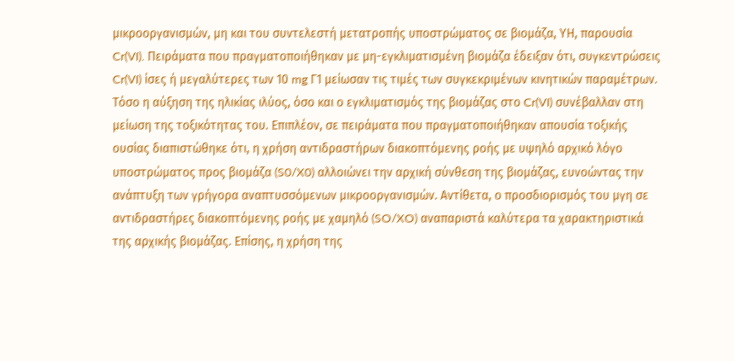μικροοργανισμών, μη και του συντελεστή μετατροπής υποστρώματος σε βιομάζα, ΥΗ, παρουσία Cr(VI). Πειράματα που πραγματοποιήθηκαν με μη-εγκλιματισμένη βιομάζα έδειξαν ότι, συγκεντρώσεις Cr(VI) ίσες ή μεγαλύτερες των 10 mg Γ1 μείωσαν τις τιμές των συγκεκριμένων κινητικών παραμέτρων. Τόσο η αύξηση της ηλικίας ιλύος, όσο και ο εγκλιματισμός της βιομάζας στο Cr(VI) συνέβαλλαν στη μείωση της τοξικότητας του. Επιπλέον, σε πειράματα που πραγματοποιήθηκαν απουσία τοξικής ουσίας διαπιστώθηκε ότι, η χρήση αντιδραστήρων διακοπτόμενης ροής με υψηλό αρχικό λόγο υποστρώματος προς βιομάζα (S0/X0) αλλοιώνει την αρχική σύνθεση της βιομάζας, ευνοώντας την ανάπτυξη των γρήγορα αναπτυσσόμενων μικροοργανισμών. Αντίθετα, ο προσδιορισμός του μγη σε αντιδραστήρες διακοπτόμενης ροής με χαμηλό (SO/XO) αναπαριστά καλύτερα τα χαρακτηριστικά της αρχικής βιομάζας. Eπίσης, η χρήση της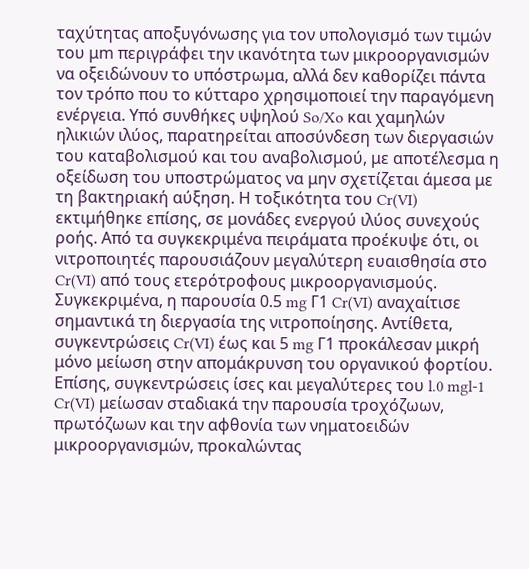ταχύτητας αποξυγόνωσης για τον υπολογισμό των τιμών του μm περιγράφει την ικανότητα των μικροοργανισμών να οξειδώνουν το υπόστρωμα, αλλά δεν καθορίζει πάντα τον τρόπο που το κύτταρο χρησιμοποιεί την παραγόμενη ενέργεια. Υπό συνθήκες υψηλού So/Xo και χαμηλών ηλικιών ιλύος, παρατηρείται αποσύνδεση των διεργασιών του καταβολισμού και του αναβολισμού, με αποτέλεσμα η οξείδωση του υποστρώματος να μην σχετίζεται άμεσα με τη βακτηριακή αύξηση. Η τοξικότητα του Cr(VI) εκτιμήθηκε επίσης, σε μονάδες ενεργού ιλύος συνεχούς ροής. Από τα συγκεκριμένα πειράματα προέκυψε ότι, οι νιτροποιητές παρουσιάζουν μεγαλύτερη ευαισθησία στο Cr(VI) από τους ετερότροφους μικροοργανισμούς. Συγκεκριμένα, η παρουσία 0.5 mg Γ1 Cr(VI) αναχαίτισε σημαντικά τη διεργασία της νιτροποίησης. Αντίθετα, συγκεντρώσεις Cr(VI) έως και 5 mg Γ1 προκάλεσαν μικρή μόνο μείωση στην απομάκρυνση του οργανικού φορτίου. Επίσης, συγκεντρώσεις ίσες και μεγαλύτερες του l.0 mgl-1 Cr(VI) μείωσαν σταδιακά την παρουσία τροχόζωων, πρωτόζωων και την αφθονία των νηματοειδών μικροοργανισμών, προκαλώντας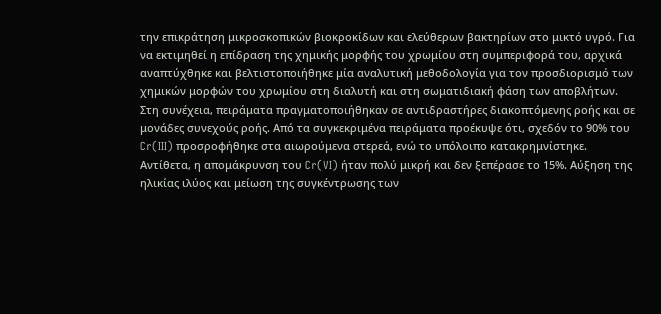την επικράτηση μικροσκοπικών βιοκροκίδων και ελεύθερων βακτηρίων στο μικτό υγρό. Για να εκτιμηθεί η επίδραση της χημικής μορφής του χρωμίου στη συμπεριφορά του, αρχικά αναπτύχθηκε και βελτιστοποιήθηκε μία αναλυτική μεθοδολογία για τον προσδιορισμό των χημικών μορφών του χρωμίου στη διαλυτή και στη σωματιδιακή φάση των αποβλήτων. Στη συνέχεια, πειράματα πραγματοποιήθηκαν σε αντιδραστήρες διακοπτόμενης ροής και σε μονάδες συνεχούς ροής. Από τα συγκεκριμένα πειράματα προέκυψε ότι, σχεδόν το 90% του Cr(III) προσροφήθηκε στα αιωρούμενα στερεά, ενώ το υπόλοιπο κατακρημνίστηκε. Αντίθετα, η απομάκρυνση του Cr(VI) ήταν πολύ μικρή και δεν ξεπέρασε το 15%. Αύξηση της ηλικίας ιλύος και μείωση της συγκέντρωσης των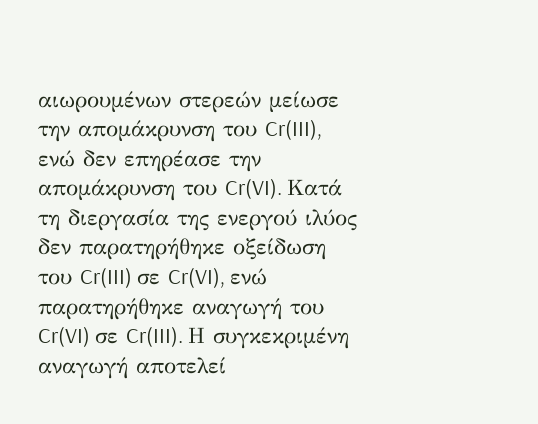αιωρουμένων στερεών μείωσε την απομάκρυνση του Cr(III), ενώ δεν επηρέασε την απομάκρυνση του Cr(VI). Κατά τη διεργασία της ενεργού ιλύος δεν παρατηρήθηκε οξείδωση του Cr(III) σε Cr(VI), ενώ παρατηρήθηκε αναγωγή του Cr(VI) σε Cr(III). Η συγκεκριμένη αναγωγή αποτελεί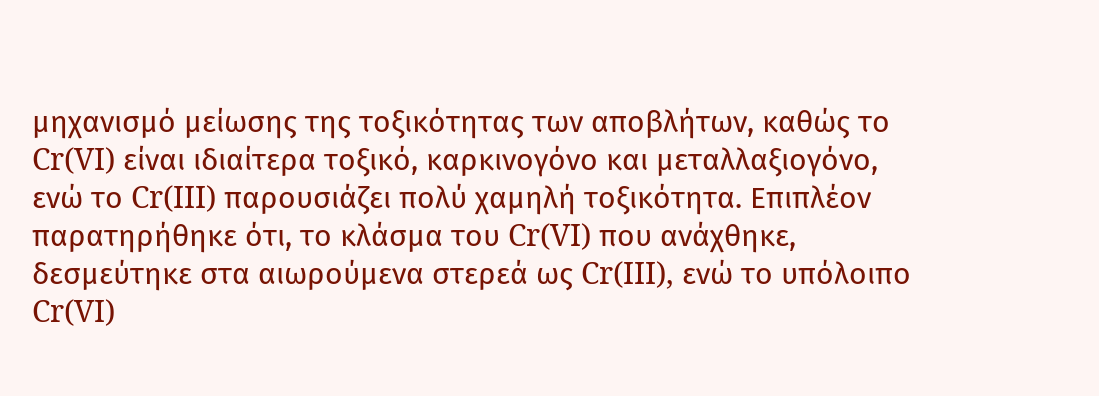μηχανισμό μείωσης της τοξικότητας των αποβλήτων, καθώς το Cr(VI) είναι ιδιαίτερα τοξικό, καρκινογόνο και μεταλλαξιογόνο, ενώ το Cr(III) παρουσιάζει πολύ χαμηλή τοξικότητα. Επιπλέον παρατηρήθηκε ότι, το κλάσμα του Cr(VI) που ανάχθηκε, δεσμεύτηκε στα αιωρούμενα στερεά ως Cr(III), ενώ το υπόλοιπο Cr(VI)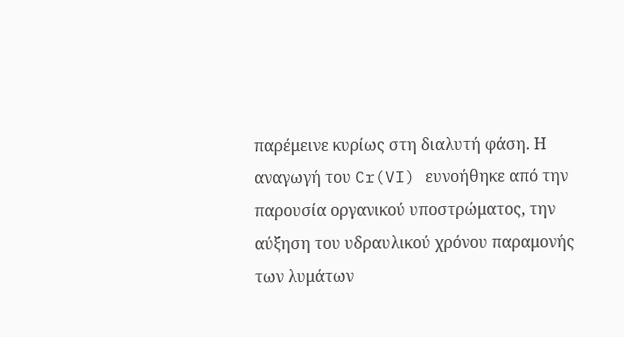παρέμεινε κυρίως στη διαλυτή φάση. Η αναγωγή του Cr(VI) ευνοήθηκε από την παρουσία οργανικού υποστρώματος, την αύξηση του υδραυλικού χρόνου παραμονής των λυμάτων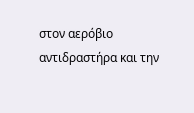στον αερόβιο αντιδραστήρα και την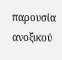παρουσία ανοξικού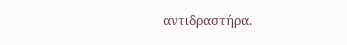αντιδραστήρα.